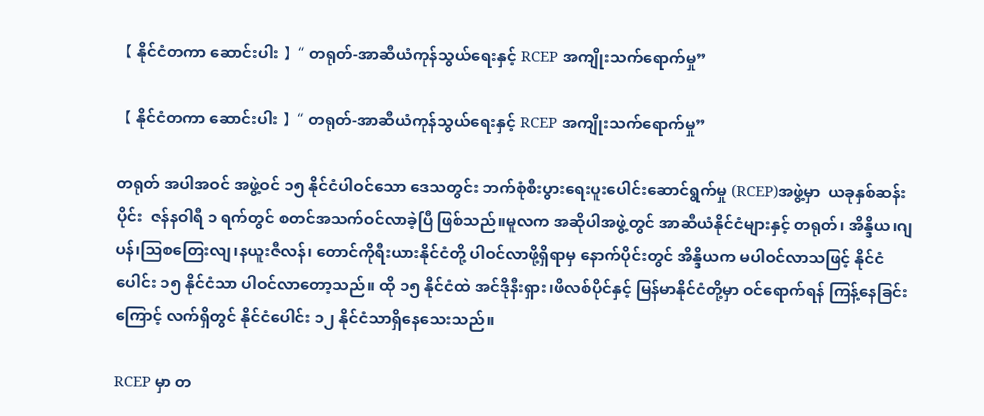【 နိုင်ငံတကာ ဆောင်းပါး 】“ တရုတ်-အာဆီယံကုန်သွယ်ရေးနှင့် RCEP အကျိုးသက်ရောက်မှု”

【 နိုင်ငံတကာ ဆောင်းပါး 】“ တရုတ်-အာဆီယံကုန်သွယ်ရေးနှင့် RCEP အကျိုးသက်ရောက်မှု”

တရုတ် အပါအဝင် အဖွဲ့ဝင် ၁၅ နိုင်ငံပါဝင်သော ဒေသတွင်း ဘက်စုံစီးပွားရေးပူးပေါင်းဆောင်ရွက်မှု (RCEP)အဖွဲ့မှာ  ယခုနှစ်ဆန်းပိုင်း  ဇန်နဝါရီ ၁ ရက်တွင် စတင်အသက်ဝင်လာခဲ့ပြီ ဖြစ်သည်။မူလက အဆိုပါအဖွဲ့တွင် အာဆီယံနိုင်ငံများနှင့် တရုတ်၊ အိန္ဒိယ၊ဂျပန်၊ဩစတြေးလျ၊နယူးဇီလန်၊ တောင်ကိုရီးယားနိုင်ငံတို့ ပါဝင်လာဖို့ရှိရာမှ နောက်ပိုင်းတွင် အိန္ဒိယက မပါဝင်လာသဖြင့် နိုင်ငံပေါင်း ၁၅ နိုင်ငံသာ ပါဝင်လာတော့သည်။ ထို ၁၅ နိုင်ငံထဲ အင်ဒိုနီးရှား၊ဖိလစ်ပိုင်နှင့် မြန်မာနိုင်ငံတို့မှာ ဝင်ရောက်ရန် ကြန့်နေခြင်းကြောင့် လက်ရှိတွင် နိုင်ငံပေါင်း ၁၂ နိုင်ငံသာရှိနေသေးသည်။

RCEP မှာ တ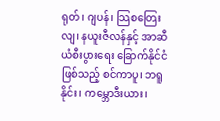ရုတ်၊ ဂျပန်၊ သြစတြေးလျ၊ နယူးဇီလန်နှင့် အာဆီယံစီးပွားရေး ခြောက်နိုင်ငံဖြစ်သည့် စင်ကာပူ၊ ဘရူနိုင်း၊ ကမ္ဘောဒီးယား၊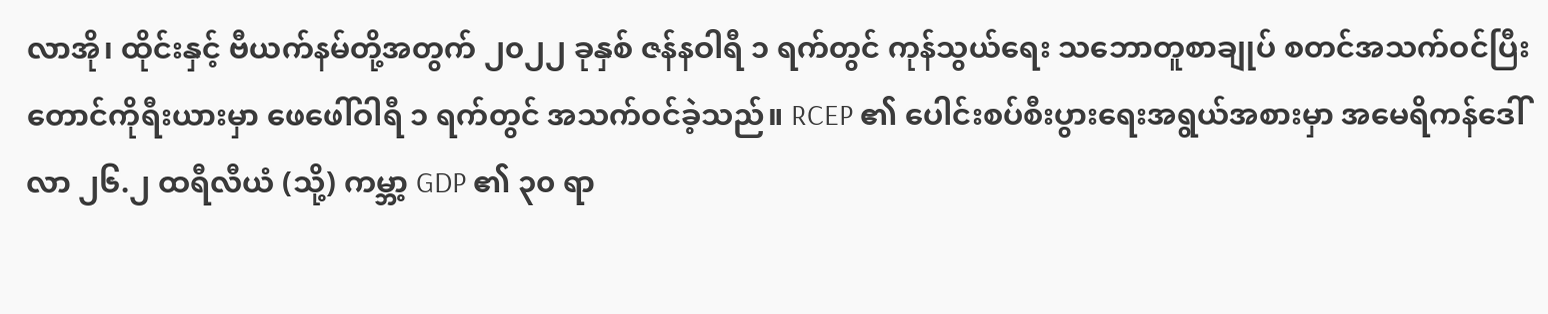လာအို၊ ထိုင်းနှင့် ဗီယက်နမ်တို့အတွက် ၂၀၂၂ ခုနှစ် ဇန်နဝါရီ ၁ ရက်တွင် ကုန်သွယ်ရေး သဘောတူစာချုပ် စတင်အသက်ဝင်ပြီး တောင်ကိုရီးယားမှာ ဖေဖေါ်ဝါရီ ၁ ရက်တွင် အသက်ဝင်ခဲ့သည်။ RCEP ၏ ပေါင်းစပ်စီးပွားရေးအရွယ်အစားမှာ အမေရိကန်ဒေါ်လာ ၂၆.၂ ထရီလီယံ (သို့) ကမ္ဘာ့ GDP ၏ ၃၀ ရာ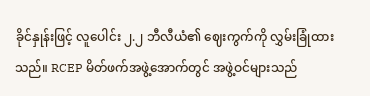ခိုင်နှုန်းဖြင့် လူပေါင်း ၂.၂ ဘီလီယံ၏ ဈေးကွက်ကို လွှမ်းခြုံထားသည်။ RCEP မိတ်ဖက်အဖွဲ့အောက်တွင် အဖွဲ့ဝင်များသည်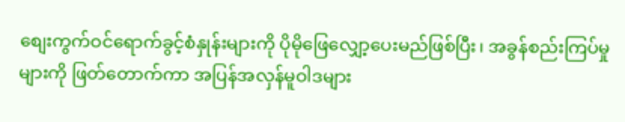စျေးကွက်ဝင်ရောက်ခွင့်စံနှုန်းများကို ပိုမိုဖြေလျှော့ပေးမည်ဖြစ်ပြီး၊ အခွန်စည်းကြပ်မှုများကို ဖြတ်တောက်ကာ အပြန်အလှန်မူဝါဒများ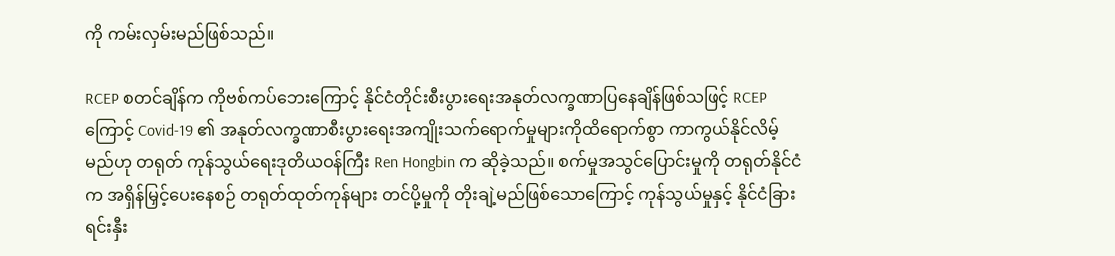ကို ကမ်းလှမ်းမည်ဖြစ်သည်။

RCEP စတင်ချိန်က ကိုဗစ်ကပ်ဘေးကြောင့် နိုင်ငံတိုင်းစီးပွားရေးအနုတ်လက္ခဏာပြနေချိန်ဖြစ်သဖြင့် RCEP ကြောင့် Covid-19 ၏ အနုတ်လက္ခဏာစီးပွားရေးအကျိုးသက်ရောက်မှုများကိုထိရောက်စွာ ကာကွယ်နိုင်လိမ့်မည်ဟု တရုတ် ကုန်သွယ်ရေးဒုတိယဝန်ကြီး Ren Hongbin က ဆိုခဲ့သည်။ စက်မှုအသွင်ပြောင်းမှုကို တရုတ်နိုင်ငံက အရှိန်မြှင့်ပေးနေစဉ် တရုတ်ထုတ်ကုန်များ တင်ပို့မှုကို တိုးချဲ့မည်ဖြစ်သောကြောင့် ကုန်သွယ်မှုနှင့် နိုင်ငံခြားရင်းနှီး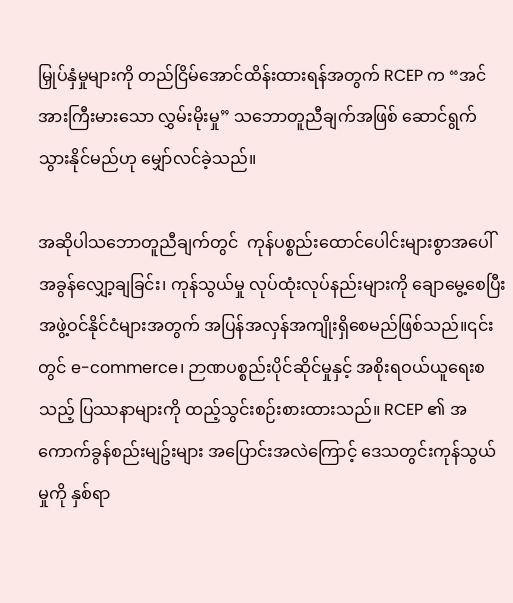မြှုပ်နှံမှုများကို တည်ငြိမ်အောင်ထိန်းထားရန်အတွက် RCEP က “အင်အားကြီးမားသော လွှမ်းမိုးမှု” သဘောတူညီချက်အဖြစ် ဆောင်ရွက်သွားနိုင်မည်ဟု မျှော်လင်ခဲ့သည်။

အဆိုပါသဘောတူညီချက်တွင်  ကုန်ပစ္စည်းထောင်ပေါင်းများစွာအပေါ် အခွန်လျှော့ချခြင်း၊ ကုန်သွယ်မှု လုပ်ထုံးလုပ်နည်းများကို ချောမွေ့စေပြီး အဖွဲ့ဝင်နိုင်ငံများအတွက် အပြန်အလှန်အကျိုးရှိစေမည်ဖြစ်သည်။၎င်း တွင် e-commerce၊ ဉာဏပစ္စည်းပိုင်ဆိုင်မှုနှင့် အစိုးရဝယ်ယူရေးစသည့် ပြဿနာများကို ထည့်သွင်းစဉ်းစားထားသည်။ RCEP ၏ အကောက်ခွန်စည်းမျဥ်းများ အပြောင်းအလဲကြောင့် ဒေသတွင်းကုန်သွယ်မှုကို နှစ်ရာ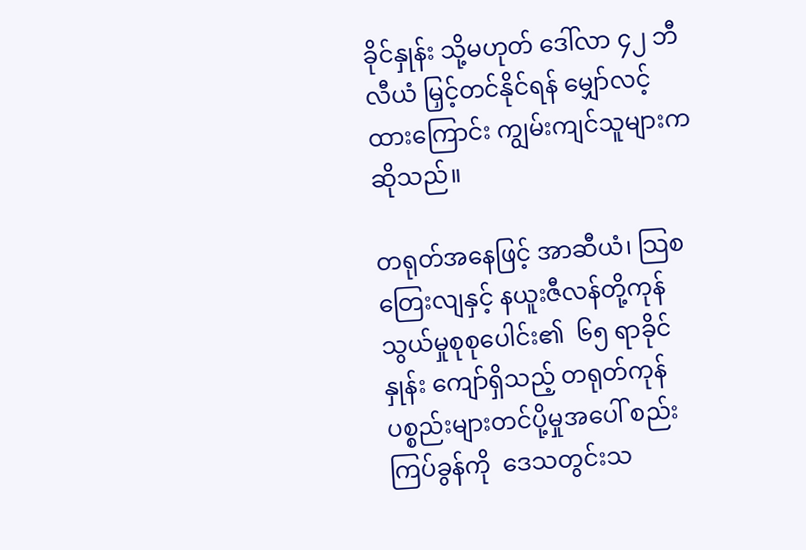ခိုင်နှုန်း သို့မဟုတ် ဒေါ်လာ ၄၂ ဘီလီယံ မြှင့်တင်နိုင်ရန် မျှော်လင့်ထားကြောင်း ကျွမ်းကျင်သူများက ဆိုသည်။

တရုတ်အနေဖြင့် အာဆီယံ၊ သြစတြေးလျနှင့် နယူးဇီလန်တို့ကုန်သွယ်မှုစုစုပေါင်း၏  ၆၅ ရာခိုင်နှုန်း ကျော်ရှိသည့် တရုတ်ကုန်ပစ္စည်းများတင်ပို့မှုအပေါ် စည်းကြပ်ခွန်ကို  ဒေသတွင်းသ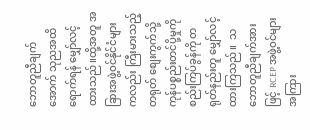ဘောတူညီချက်အောက် သုညအထိ ရောက်ရန် မျှော်လင့်ထားသည်။ထို့အတူ အခြားအဖွဲ့ဝင်နိုင်ငံများကလည်း ကြီးမားသည့်တရုတ် စျေးကွက်သို့ ကုန်ပစ္စည်းတင်ပို့မှုကို စည်းကြပ်ခွန်ကို တရုတ်နည်းတူ မျှော်လင့်ထားကြသည်။  သဘောတူညီချက်အားဖြင့် RCEP အဖွဲ့ဝင်များအကြား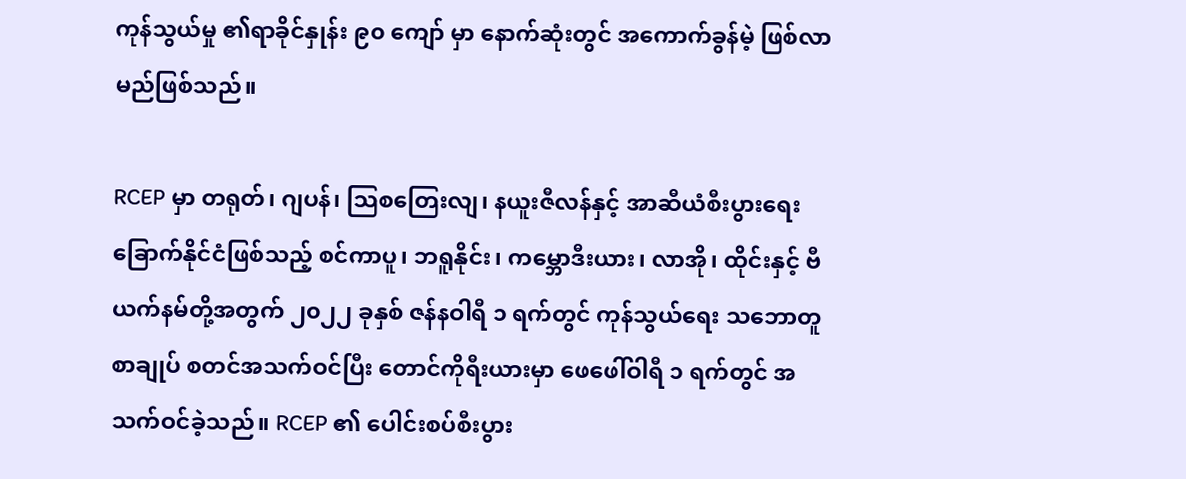ကုန်သွယ်မှု ၏ရာခိုင်နှုန်း ၉၀ ကျော် မှာ နောက်ဆုံးတွင် အကောက်ခွန်မဲ့ ဖြစ်လာမည်ဖြစ်သည်။

RCEP မှာ တရုတ်၊ ဂျပန်၊ သြစတြေးလျ၊ နယူးဇီလန်နှင့် အာဆီယံစီးပွားရေး ခြောက်နိုင်ငံဖြစ်သည့် စင်ကာပူ၊ ဘရူနိုင်း၊ ကမ္ဘောဒီးယား၊ လာအို၊ ထိုင်းနှင့် ဗီယက်နမ်တို့အတွက် ၂၀၂၂ ခုနှစ် ဇန်နဝါရီ ၁ ရက်တွင် ကုန်သွယ်ရေး သဘောတူစာချုပ် စတင်အသက်ဝင်ပြီး တောင်ကိုရီးယားမှာ ဖေဖေါ်ဝါရီ ၁ ရက်တွင် အသက်ဝင်ခဲ့သည်။ RCEP ၏ ပေါင်းစပ်စီးပွား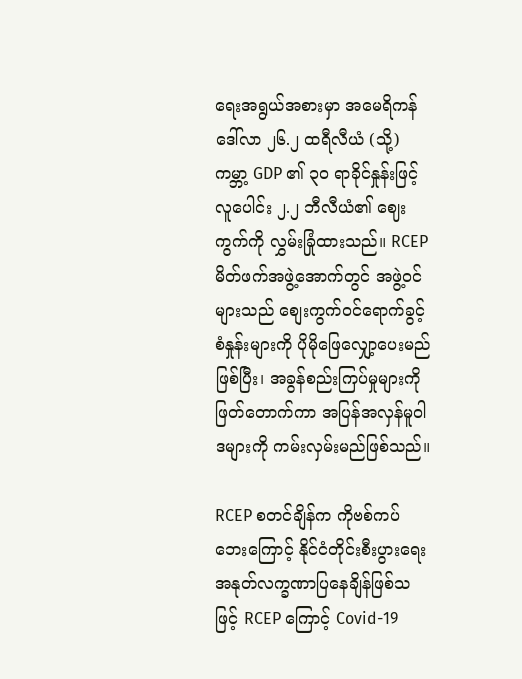ရေးအရွယ်အစားမှာ အမေရိကန်ဒေါ်လာ ၂၆.၂ ထရီလီယံ (သို့) ကမ္ဘာ့ GDP ၏ ၃၀ ရာခိုင်နှုန်းဖြင့် လူပေါင်း ၂.၂ ဘီလီယံ၏ ဈေးကွက်ကို လွှမ်းခြုံထားသည်။ RCEP မိတ်ဖက်အဖွဲ့အောက်တွင် အဖွဲ့ဝင်များသည် စျေးကွက်ဝင်ရောက်ခွင့်စံနှုန်းများကို ပိုမိုဖြေလျှော့ပေးမည်ဖြစ်ပြီး၊ အခွန်စည်းကြပ်မှုများကို ဖြတ်တောက်ကာ အပြန်အလှန်မူဝါဒများကို ကမ်းလှမ်းမည်ဖြစ်သည်။

RCEP စတင်ချိန်က ကိုဗစ်ကပ်ဘေးကြောင့် နိုင်ငံတိုင်းစီးပွားရေးအနုတ်လက္ခဏာပြနေချိန်ဖြစ်သဖြင့် RCEP ကြောင့် Covid-19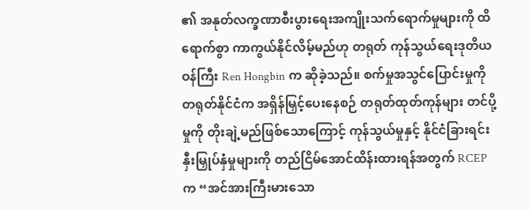၏ အနုတ်လက္ခဏာစီးပွားရေးအကျိုးသက်ရောက်မှုများကို ထိရောက်စွာ ကာကွယ်နိုင်လိမ့်မည်ဟု တရုတ် ကုန်သွယ်ရေးဒုတိယဝန်ကြီး Ren Hongbin က ဆိုခဲ့သည်။ စက်မှုအသွင်ပြောင်းမှုကို တရုတ်နိုင်ငံက အရှိန်မြှင့်ပေးနေစဉ် တရုတ်ထုတ်ကုန်များ တင်ပို့မှုကို တိုးချဲ့မည်ဖြစ်သောကြောင့် ကုန်သွယ်မှုနှင့် နိုင်ငံခြားရင်းနှီးမြှုပ်နှံမှုများကို တည်ငြိမ်အောင်ထိန်းထားရန်အတွက် RCEP က “အင်အားကြီးမားသော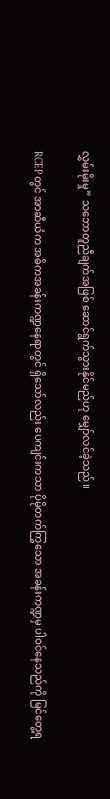လွှမ်းမိုးမှု” သဘောတူညီချက်အဖြစ် ဆောင်ရွက်သွားနိုင်မည်ဟု မျှော်လင်ခဲ့သည်။

RCEP တွင် အာဆီယံက အဓိကအခန်းကဏ္ဍနေရာတွင် ရှိသော်လည်း ပေကျင်းကသာ ပိုမိုတက်ကြွသော အခန်းကဏ္ဍမှ ပါဝင်နေသည်ကို မြင်တွေ့ရ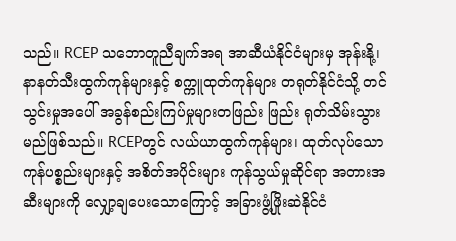သည်။ RCEP သဘောတူညီချက်အရ အာဆီယံနိုင်ငံများမှ အုန်းနို့၊ နာနတ်သီးထွက်ကုန်များနှင့် စက္ကူထုတ်ကုန်များ တရုတ်နိုင်ငံသို့ တင်သွင်းမှုအပေါ် အခွန်စည်းကြပ်မှုများတဖြည်း ဖြည်း ရုတ်သိမ်းသွားမည်ဖြစ်သည်။ RCEPတွင် လယ်ယာထွက်ကုန်များ၊ ထုတ်လုပ်သော ကုန်ပစ္စည်းများနှင့် အစိတ်အပိုင်းများ ကုန်သွယ်မှုဆိုင်ရာ အတားအဆီးများကို လျှော့ချပေးသောကြောင့် အခြားဖွံ့ဖြိုးဆဲနိုင်ငံ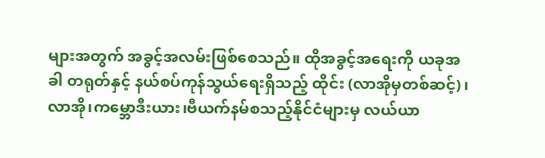များအတွက် အခွင့်အလမ်းဖြစ်စေသည်။ ထိုအခွင့်အရေးကို ယခုအခါ တရုတ်နှင့် နယ်စပ်ကုန်သွယ်ရေးရှိသည့် ထိုင်း (လာအိုမှတစ်ဆင့်)၊လာအို၊ကမ္ဘောဒီးယား၊ဗီယက်နမ်စသည့်နိုင်ငံများမှ လယ်ယာ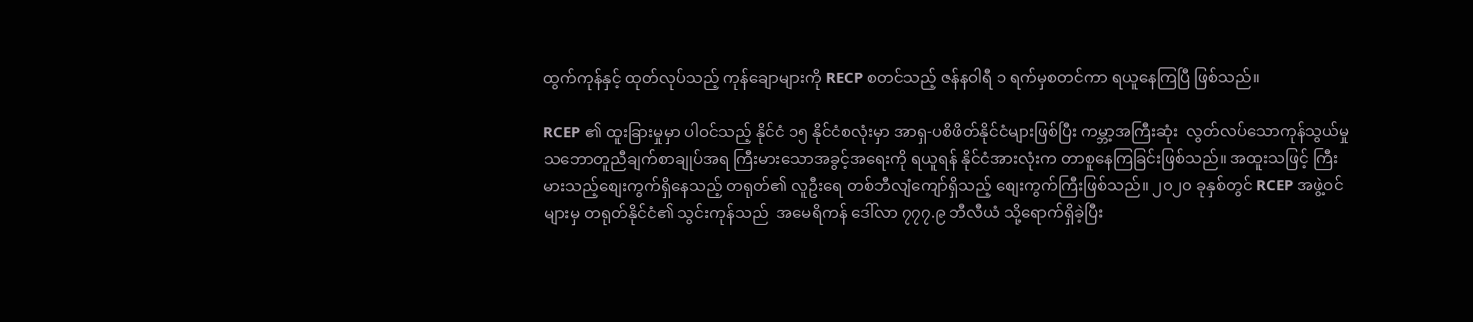ထွက်ကုန်နှင့် ထုတ်လုပ်သည့် ကုန်ချောများကို RECP စတင်သည့် ဇန်နဝါရီ ၁ ရက်မှစတင်ကာ ရယူနေကြပြီ ဖြစ်သည်။

RCEP ၏ ထူးခြားမှုမှာ ပါဝင်သည့် နိုင်ငံ ၁၅ နိုင်ငံစလုံးမှာ အာရှ-ပစိဖိတ်နိုင်ငံများဖြစ်ပြီး ကမ္ဘာ့အကြီးဆုံး  လွတ်လပ်သောကုန်သွယ်မှုသဘောတူညီချက်စာချုပ်အရ ကြီးမားသောအခွင့်အရေးကို ရယူရန် နိုင်ငံအားလုံးက တာစူနေကြခြင်းဖြစ်သည်။ အထူးသဖြင့် ကြီးမားသည့်စျေးကွက်ရှိနေသည့် တရုတ်၏ လူဦးရေ တစ်ဘီလျံကျော်ရှိသည့် စျေးကွက်ကြီးဖြစ်သည်။ ၂၀၂၀ ခုနှစ်တွင် RCEP အဖွဲ့ဝင်များမှ တရုတ်နိုင်ငံ၏ သွင်းကုန်သည်  အမေရိကန် ဒေါ်လာ ၇၇၇.၉ ဘီလီယံ သို့ရောက်ရှိခဲ့ပြီး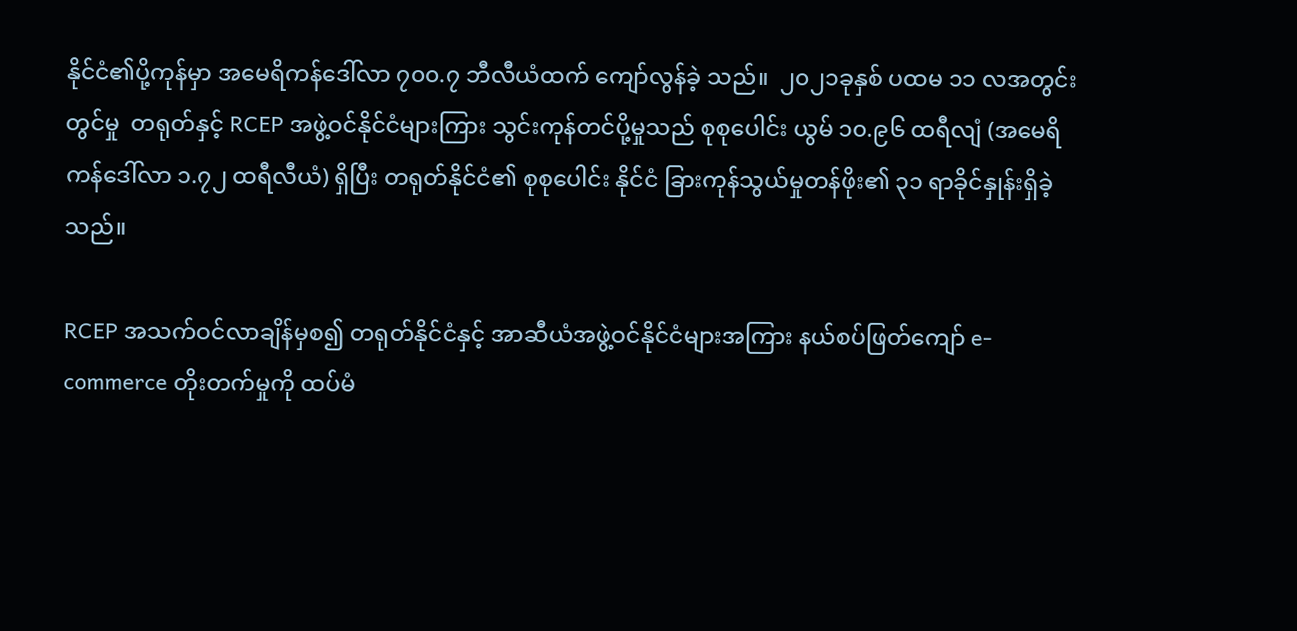နိုင်ငံ၏ပို့ကုန်မှာ အမေရိကန်ဒေါ်လာ ၇၀၀.၇ ဘီလီယံထက် ကျော်လွန်ခဲ့ သည်။  ၂၀၂၁ခုနှစ် ပထမ ၁၁ လအတွင်းတွင်မှု  တရုတ်နှင့် RCEP အဖွဲ့ဝင်နိုင်ငံများကြား သွင်းကုန်တင်ပို့မှုသည် စုစုပေါင်း ယွမ် ၁၀.၉၆ ထရီလျံ (အမေရိကန်ဒေါ်လာ ၁.၇၂ ထရီလီယံ) ရှိပြီး တရုတ်နိုင်ငံ၏ စုစုပေါင်း နိုင်ငံ ခြားကုန်သွယ်မှုတန်ဖိုး၏ ၃၁ ရာခိုင်နှုန်းရှိခဲ့သည်။

RCEP အသက်ဝင်လာချိန်မှစ၍ တရုတ်နိုင်ငံနှင့် အာဆီယံအဖွဲ့ဝင်နိုင်ငံများအကြား နယ်စပ်ဖြတ်ကျော် e-commerce တိုးတက်မှုကို ထပ်မံ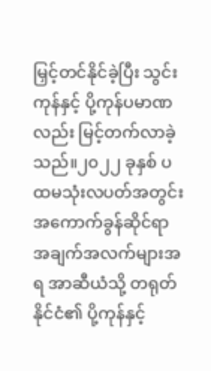မြှင့်တင်နိုင်ခဲ့ပြီး သွင်းကုန်နှင့် ပို့ကုန်ပမာဏလည်း မြင့်တက်လာခဲ့သည်။၂၀၂၂ ခုနှစ် ပထမသုံးလပတ်အတွင်း အကောက်ခွန်ဆိုင်ရာ အချက်အလက်များအရ အာဆီယံသို့ တရုတ်နိုင်ငံ၏ ပို့ကုန်နှင့်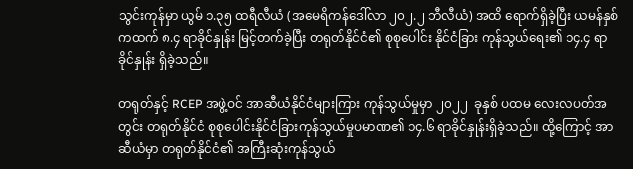သွင်းကုန်မှာ ယွမ် ၁.၃၅ ထရီလီယံ (အမေရိကန်ဒေါ်လာ ၂၀၂.၂ ဘီလီယံ) အထိ ရောက်ရှိခဲ့ပြီး ယမန်နှစ်ကထက် ၈.၄ ရာခိုင်နှုန်း မြင့်တက်ခဲ့ပြီး တရုတ်နိုင်ငံ၏ စုစုပေါင်း နိုင်ငံခြား ကုန်သွယ်ရေး၏ ၁၄.၄ ရာခိုင်နှုန်း ရှိခဲ့သည်။

တရုတ်နှင့် RCEP အဖွဲ့ဝင် အာဆီယံနိုင်ငံများကြား ကုန်သွယ်မှုမှာ ၂၀၂၂  ခုနှစ် ပထမ လေးလပတ်အတွင်း တရုတ်နိုင်ငံ စုစုပေါင်းနိုင်ငံခြားကုန်သွယ်မှုပမာဏ၏ ၁၄.၆ ရာခိုင်နှုန်းရှိခဲ့သည်။ ထို့ကြောင့် အာဆီယံမှာ တရုတ်နိုင်ငံ၏ အကြီးဆုံးကုန်သွယ်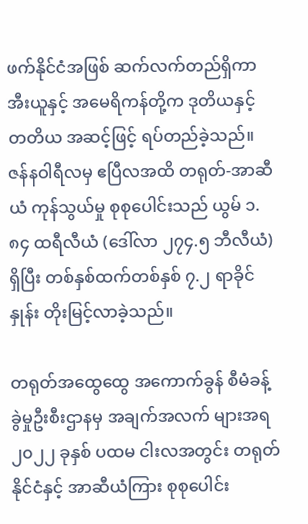ဖက်နိုင်ငံအဖြစ် ဆက်လက်တည်ရှိကာ အီးယူနှင့် အမေရိကန်တို့က ဒုတိယနှင့် တတိယ အဆင့်ဖြင့် ရပ်တည်ခဲ့သည်။ ဇန်နဝါရီလမှ ဧပြီလအထိ တရုတ်-အာဆီယံ ကုန်သွယ်မှု စုစုပေါင်းသည် ယွမ် ၁.၈၄ ထရီလီယံ (ဒေါ်လာ ၂၇၄.၅ ဘီလီယံ) ရှိပြီး တစ်နှစ်ထက်တစ်နှစ် ၇.၂ ရာခိုင်နှုန်း တိုးမြင့်လာခဲ့သည်။

တရုတ်အထွေထွေ အကောက်ခွန် စီမံခန့်ခွဲမှုဦးစီးဌာနမှ အချက်အလက် များအရ ၂၀၂၂ ခုနှစ် ပထမ ငါးလအတွင်း တရုတ်နိုင်ငံနှင့် အာဆီယံကြား စုစုပေါင်း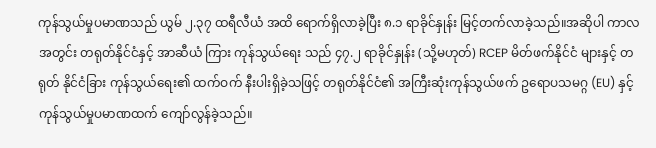ကုန်သွယ်မှုပမာဏသည် ယွမ် ၂.၃၇ ထရီလီယံ အထိ ရောက်ရှိလာခဲ့ပြီး ၈.၁ ရာခိုင်နှုန်း မြင့်တက်လာခဲ့သည်။အဆိုပါ ကာလ အတွင်း တရုတ်နိုင်ငံနှင့် အာဆီယံ ကြား ကုန်သွယ်ရေး သည် ၄၇.၂ ရာခိုင်နှုန်း (သို့မဟုတ်) RCEP မိတ်ဖက်နိုင်ငံ များနှင့် တရုတ် နိုင်ငံခြား ကုန်သွယ်ရေး၏ ထက်ဝက် နီးပါးရှိခဲ့သဖြင့် တရုတ်နိုင်ငံ၏ အကြီးဆုံးကုန်သွယ်ဖက် ဥရောပသမဂ္ဂ (EU) နှင့် ကုန်သွယ်မှုပမာဏထက် ကျော်လွန်ခဲ့သည်။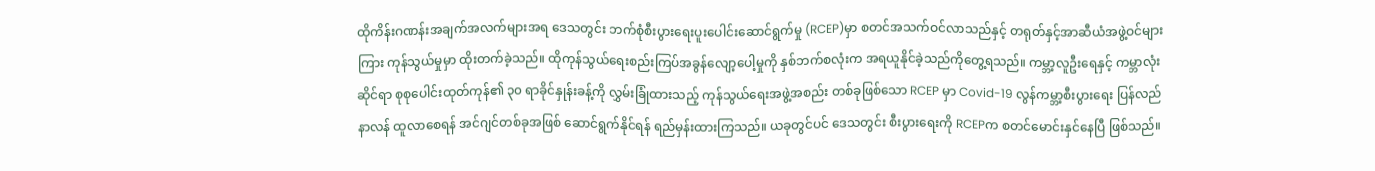ထိုကိန်းဂဏန်းအချက်အလက်များအရ ဒေသတွင်း ဘက်စုံစီးပွားရေးပူးပေါင်းဆောင်ရွက်မှု (RCEP)မှာ စတင်အသက်ဝင်လာသည်နှင့် တရုတ်နှင့်အာဆီယံအဖွဲ့ဝင်များကြား ကုန်သွယ်မှုမှာ ထိုးတက်ခဲ့သည်။ ထိုကုန်သွယ်ရေးစည်းကြပ်အခွန်လျော့ပေါ့မှုကို နှစ်ဘက်စလုံးက အရယူနိုင်ခဲ့သည်ကိုတွေ့ရသည်။ ကမ္ဘာ့လူဦးရေနှင့် ကမ္ဘာလုံးဆိုင်ရာ စုစုပေါင်းထုတ်ကုန်၏ ၃၀ ရာခိုင်နှုန်းခန့်ကို လွှမ်းခြုံထားသည့် ကုန်သွယ်ရေးအဖွဲ့အစည်း တစ်ခုဖြစ်သော RCEP မှာ Covid-19 လွန်ကမ္ဘာ့စီးပွားရေး ပြန်လည်နာလန် ထူလာစေရန် အင်ဂျင်တစ်ခုအဖြစ် ဆောင်ရွက်နိုင်ရန် ရည်မှန်းထားကြသည်။ ယခုတွင်ပင် ဒေသတွင်း စီးပွားရေးကို RCEPက စတင်မောင်းနှင်နေပြီ ဖြစ်သည်။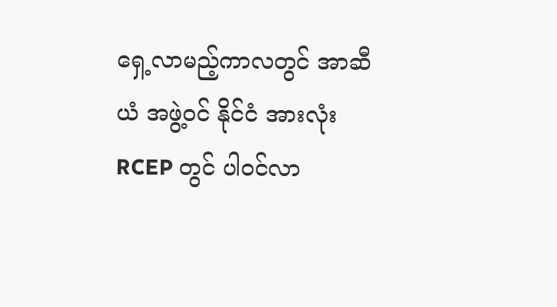ရှေ့လာမည့်ကာလတွင် အာဆီယံ အဖွဲ့ဝင် နိုင်ငံ အားလုံး RCEP တွင် ပါဝင်လာ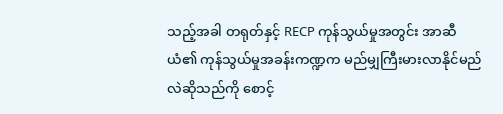သည့်အခါ တရုတ်နှင့် RECP ကုန်သွယ်မှုအတွင်း အာဆီယံ၏ ကုန်သွယ်မှုအခန်းကဏ္ဍက မည်မျှကြီးမားလာနိုင်မည်လဲဆိုသည်ကို စောင့်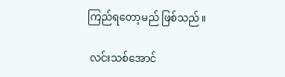ကြည်ရတော့မည် ဖြစ်သည်။

 လင်းသစ်အောင်